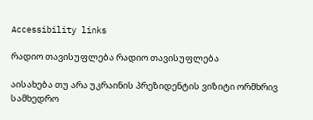Accessibility links

რადიო თავისუფლება რადიო თავისუფლება

აისახება თუ არა უკრაინის პრეზიდენტის ვიზიტი ორმხრივ სამხედრო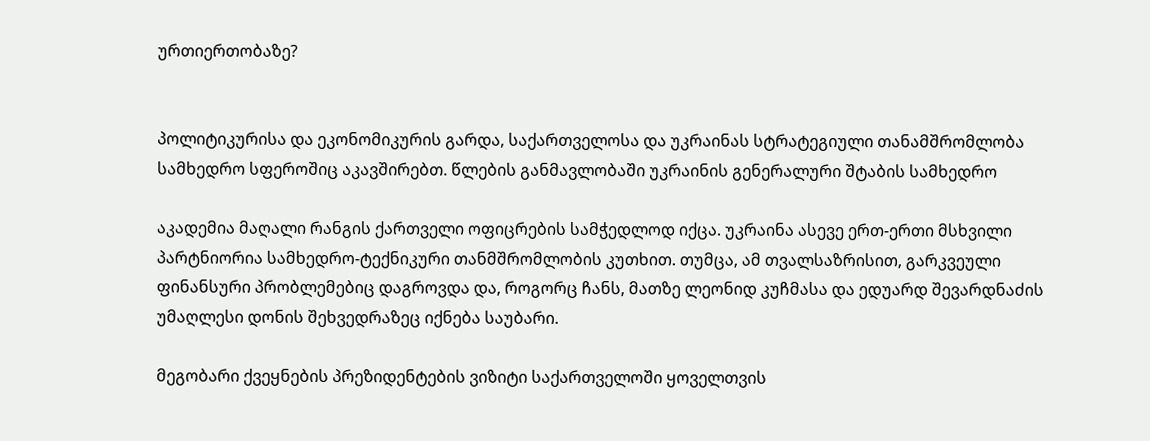ურთიერთობაზე?


პოლიტიკურისა და ეკონომიკურის გარდა, საქართველოსა და უკრაინას სტრატეგიული თანამშრომლობა სამხედრო სფეროშიც აკავშირებთ. წლების განმავლობაში უკრაინის გენერალური შტაბის სამხედრო

აკადემია მაღალი რანგის ქართველი ოფიცრების სამჭედლოდ იქცა. უკრაინა ასევე ერთ-ერთი მსხვილი პარტნიორია სამხედრო-ტექნიკური თანმშრომლობის კუთხით. თუმცა, ამ თვალსაზრისით, გარკვეული ფინანსური პრობლემებიც დაგროვდა და, როგორც ჩანს, მათზე ლეონიდ კუჩმასა და ედუარდ შევარდნაძის უმაღლესი დონის შეხვედრაზეც იქნება საუბარი.

მეგობარი ქვეყნების პრეზიდენტების ვიზიტი საქართველოში ყოველთვის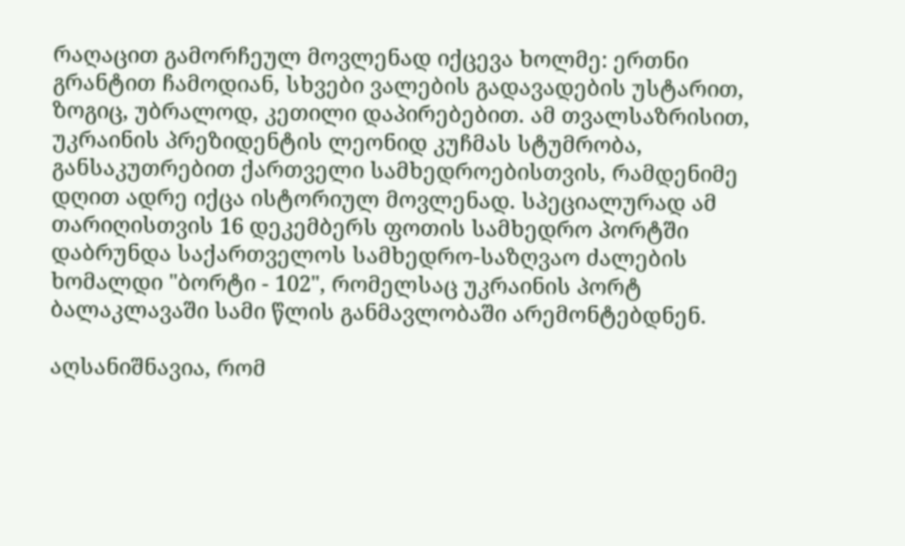რაღაცით გამორჩეულ მოვლენად იქცევა ხოლმე: ერთნი გრანტით ჩამოდიან, სხვები ვალების გადავადების უსტარით, ზოგიც, უბრალოდ, კეთილი დაპირებებით. ამ თვალსაზრისით, უკრაინის პრეზიდენტის ლეონიდ კუჩმას სტუმრობა, განსაკუთრებით ქართველი სამხედროებისთვის, რამდენიმე დღით ადრე იქცა ისტორიულ მოვლენად. სპეციალურად ამ თარიღისთვის 16 დეკემბერს ფოთის სამხედრო პორტში დაბრუნდა საქართველოს სამხედრო-საზღვაო ძალების ხომალდი "ბორტი - 102", რომელსაც უკრაინის პორტ ბალაკლავაში სამი წლის განმავლობაში არემონტებდნენ.

აღსანიშნავია, რომ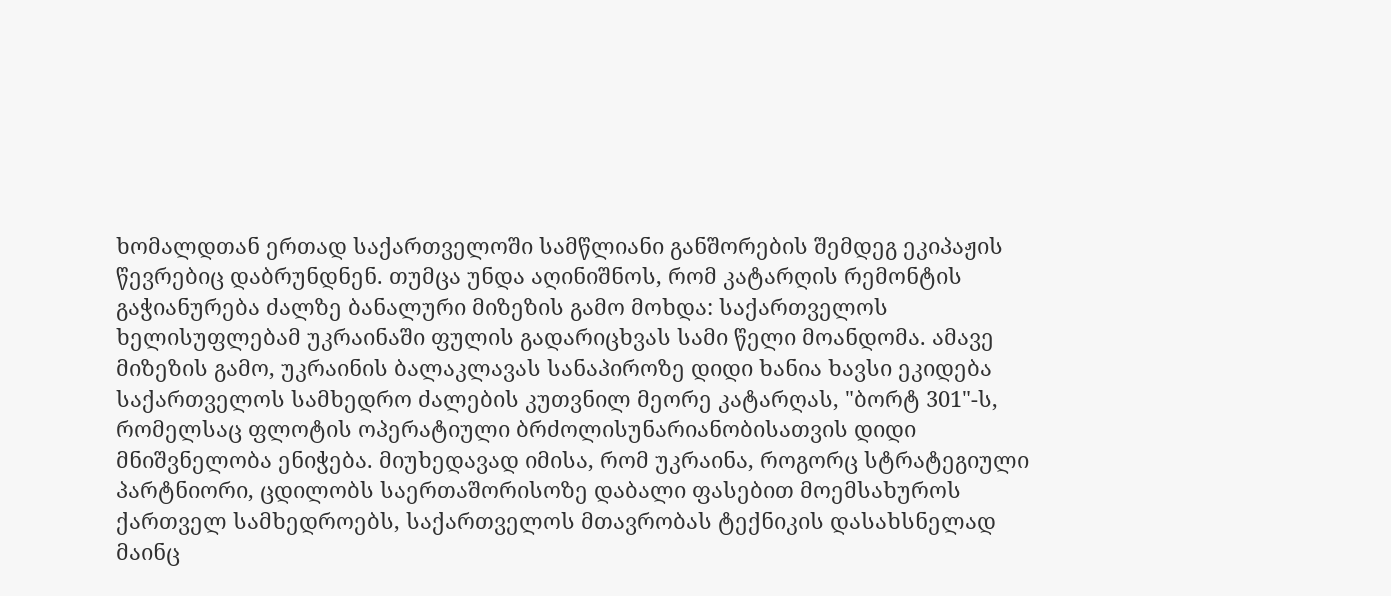ხომალდთან ერთად საქართველოში სამწლიანი განშორების შემდეგ ეკიპაჟის წევრებიც დაბრუნდნენ. თუმცა უნდა აღინიშნოს, რომ კატარღის რემონტის გაჭიანურება ძალზე ბანალური მიზეზის გამო მოხდა: საქართველოს ხელისუფლებამ უკრაინაში ფულის გადარიცხვას სამი წელი მოანდომა. ამავე მიზეზის გამო, უკრაინის ბალაკლავას სანაპიროზე დიდი ხანია ხავსი ეკიდება საქართველოს სამხედრო ძალების კუთვნილ მეორე კატარღას, "ბორტ 301"-ს, რომელსაც ფლოტის ოპერატიული ბრძოლისუნარიანობისათვის დიდი მნიშვნელობა ენიჭება. მიუხედავად იმისა, რომ უკრაინა, როგორც სტრატეგიული პარტნიორი, ცდილობს საერთაშორისოზე დაბალი ფასებით მოემსახუროს ქართველ სამხედროებს, საქართველოს მთავრობას ტექნიკის დასახსნელად მაინც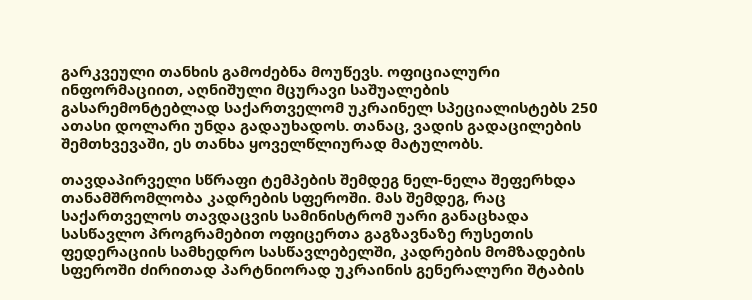გარკვეული თანხის გამოძებნა მოუწევს. ოფიციალური ინფორმაციით, აღნიშული მცურავი საშუალების გასარემონტებლად საქართველომ უკრაინელ სპეციალისტებს 250 ათასი დოლარი უნდა გადაუხადოს. თანაც, ვადის გადაცილების შემთხვევაში, ეს თანხა ყოველწლიურად მატულობს.

თავდაპირველი სწრაფი ტემპების შემდეგ ნელ-ნელა შეფერხდა თანამშრომლობა კადრების სფეროში. მას შემდეგ, რაც საქართველოს თავდაცვის სამინისტრომ უარი განაცხადა სასწავლო პროგრამებით ოფიცერთა გაგზავნაზე რუსეთის ფედერაციის სამხედრო სასწავლებელში, კადრების მომზადების სფეროში ძირითად პარტნიორად უკრაინის გენერალური შტაბის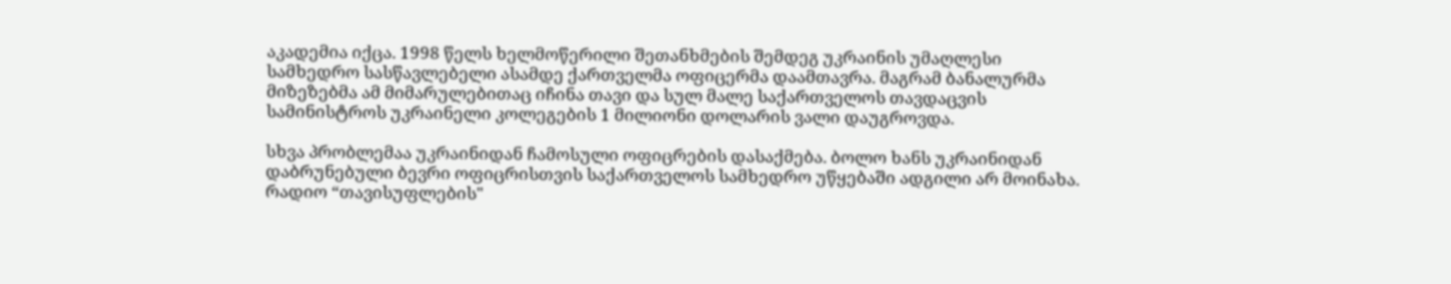აკადემია იქცა. 1998 წელს ხელმოწერილი შეთანხმების შემდეგ უკრაინის უმაღლესი სამხედრო სასწავლებელი ასამდე ქართველმა ოფიცერმა დაამთავრა. მაგრამ ბანალურმა მიზეზებმა ამ მიმარულებითაც იჩინა თავი და სულ მალე საქართველოს თავდაცვის სამინისტროს უკრაინელი კოლეგების 1 მილიონი დოლარის ვალი დაუგროვდა.

სხვა პრობლემაა უკრაინიდან ჩამოსული ოფიცრების დასაქმება. ბოლო ხანს უკრაინიდან დაბრუნებული ბევრი ოფიცრისთვის საქართველოს სამხედრო უწყებაში ადგილი არ მოინახა. რადიო “თავისუფლების"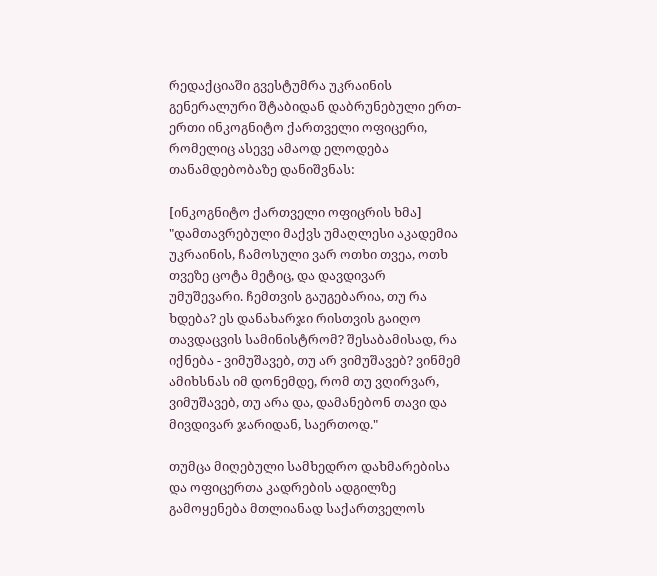რედაქციაში გვესტუმრა უკრაინის გენერალური შტაბიდან დაბრუნებული ერთ-ერთი ინკოგნიტო ქართველი ოფიცერი, რომელიც ასევე ამაოდ ელოდება თანამდებობაზე დანიშვნას:

[ინკოგნიტო ქართველი ოფიცრის ხმა] "დამთავრებული მაქვს უმაღლესი აკადემია უკრაინის, ჩამოსული ვარ ოთხი თვეა, ოთხ თვეზე ცოტა მეტიც, და დავდივარ უმუშევარი. ჩემთვის გაუგებარია, თუ რა ხდება? ეს დანახარჯი რისთვის გაიღო თავდაცვის სამინისტრომ? შესაბამისად, რა იქნება - ვიმუშავებ, თუ არ ვიმუშავებ? ვინმემ ამიხსნას იმ დონემდე, რომ თუ ვღირვარ, ვიმუშავებ, თუ არა და, დამანებონ თავი და მივდივარ ჯარიდან, საერთოდ."

თუმცა მიღებული სამხედრო დახმარებისა და ოფიცერთა კადრების ადგილზე გამოყენება მთლიანად საქართველოს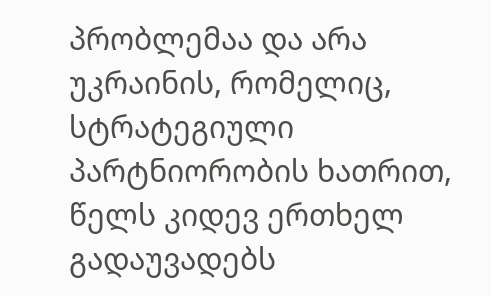პრობლემაა და არა უკრაინის, რომელიც, სტრატეგიული პარტნიორობის ხათრით, წელს კიდევ ერთხელ გადაუვადებს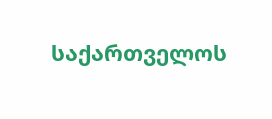საქართველოს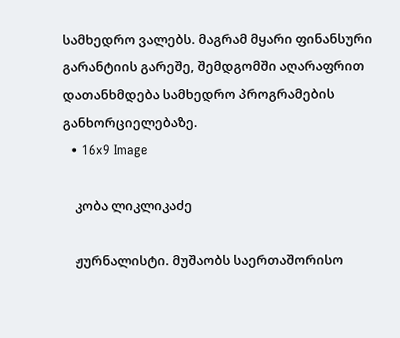სამხედრო ვალებს. მაგრამ მყარი ფინანსური გარანტიის გარეშე, შემდგომში აღარაფრით დათანხმდება სამხედრო პროგრამების განხორციელებაზე.
  • 16x9 Image

    კობა ლიკლიკაძე

    ჟურნალისტი. მუშაობს საერთაშორისო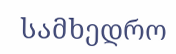სამხედრო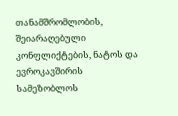თანამშრომლობის, შეიარაღებული კონფლიქტების, ნატოს და ევროკავშირის სამეზობლოს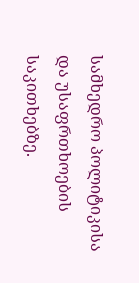სამხედრო პოლიტიკისა და უსაფრთხოების საკითხებზე.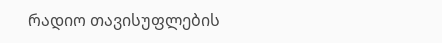რადიო თავისუფლების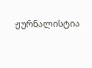ჟურნალისტია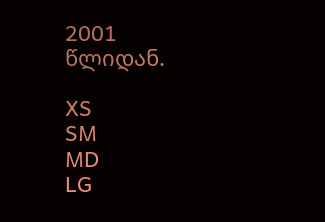2001 წლიდან.

XS
SM
MD
LG